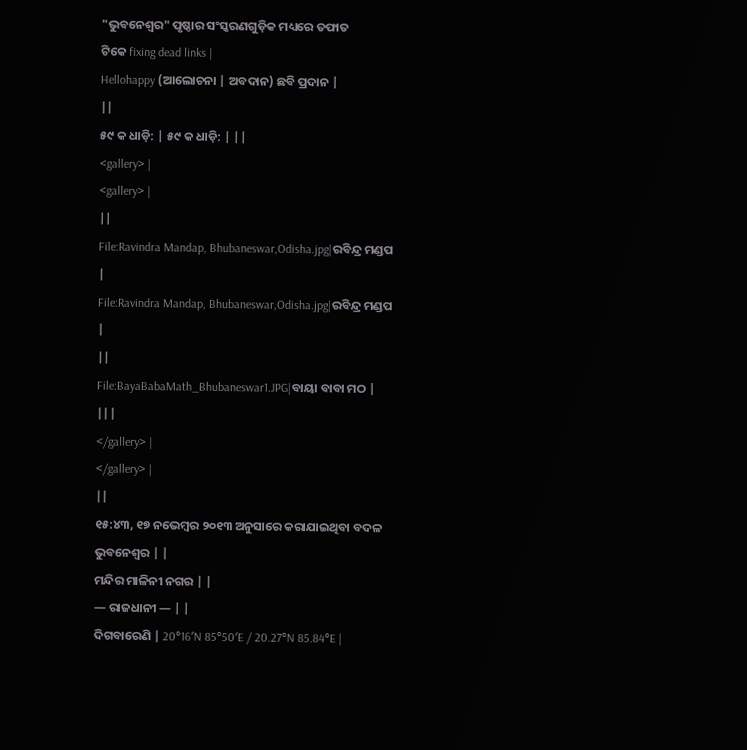"ଭୁବନେଶ୍ୱର" ପୃଷ୍ଠାର ସଂସ୍କରଣଗୁଡ଼ିକ ମଧ୍ୟରେ ତଫାତ
ଟିକେ fixing dead links |
Hellohappy (ଆଲୋଚନା | ଅବଦାନ) ଛବି ପ୍ରଦାନ |
||
୫୯ କ ଧାଡ଼ି: | ୫୯ କ ଧାଡ଼ି: | ||
<gallery> |
<gallery> |
||
File:Ravindra Mandap, Bhubaneswar,Odisha.jpg|ରବିନ୍ଦ୍ର ମଣ୍ଡପ |
File:Ravindra Mandap, Bhubaneswar,Odisha.jpg|ରବିନ୍ଦ୍ର ମଣ୍ଡପ |
||
File:BayaBabaMath_Bhubaneswar1.JPG|ବାୟା ବାବା ମଠ |
|||
</gallery> |
</gallery> |
||
୧୫:୪୩, ୧୭ ନଭେମ୍ବର ୨୦୧୩ ଅନୁସାରେ କରାଯାଇଥିବା ବଦଳ
ଭୁବନେଶ୍ୱର | |
ମନ୍ଦିର ମାଳିନୀ ନଗର | |
— ରାଜଧାନୀ — | |
ଦିଗବାରେଣି | 20°16′N 85°50′E / 20.27°N 85.84°E |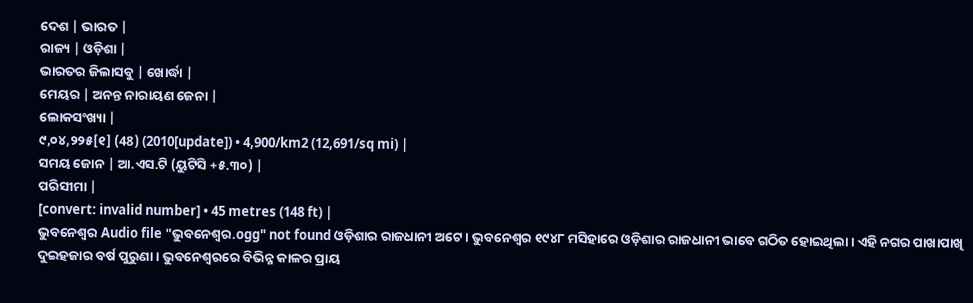ଦେଶ | ଭାରତ |
ରାଜ୍ୟ | ଓଡ଼ିଶା |
ଭାରତର ଜିଲାସବୁ | ଖୋର୍ଦ୍ଧା |
ମେୟର | ଅନନ୍ତ ନାରାୟଣ ଜେନା |
ଲୋକସଂଖ୍ୟା |
୯,୦୪,୨୨୫[୧] (48) (2010[update]) • 4,900/km2 (12,691/sq mi) |
ସମୟ ଜୋନ | ଆ.ଏସ.ଟି (ୟୁଟିସି +୫.୩୦) |
ପରିସୀମା |
[convert: invalid number] • 45 metres (148 ft) |
ଭୁବନେଶ୍ଵର Audio file "ଭୁବନେଶ୍ବର.ogg" not found ଓଡ଼ିଶାର ରାଜଧାନୀ ଅଟେ । ଭୁବନେଶ୍ୱର ୧୯୪୮ ମସିହାରେ ଓଡ଼ିଶାର ରାଜଧାନୀ ଭାବେ ଗଠିତ ହୋଇଥିଲା । ଏହି ନଗର ପାଖାପାଖି ଦୁଇହଜାର ବର୍ଷ ପୁରୁଣା । ଭୁବନେଶ୍ୱରରେ ବିଭିନ୍ନ କାଳର ପ୍ରାୟ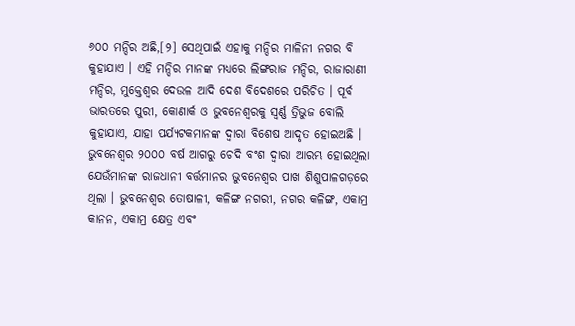୬୦୦ ମନ୍ଦିର ଅଛି,[୨] ସେଥିପାଇଁ ଏହାକୁ ମନ୍ଦିର ମାଳିନୀ ନଗର ବି କୁହାଯାଏ । ଏହି ମନ୍ଦିର ମାନଙ୍କ ମଧ୍ୟରେ ଲିଙ୍ଗରାଜ ମନ୍ଦିର, ରାଜାରାଣୀ ମନ୍ଦିର, ମୁକ୍ତେଶ୍ଵର ଦେଉଳ ଆଦି ଦେଶ ବିଦେଶରେ ପରିଚିତ । ପୂର୍ବ ଭାରତରେ ପୁରୀ, କୋଣାର୍କ ଓ ଭୁବନେଶ୍ୱରକୁ ସ୍ଵର୍ଣ୍ଣ ତ୍ରିଭୁଜ ବୋଲି କୁହାଯାଏ, ଯାହା ପର୍ଯ୍ୟଟକମାନଙ୍କ ଦ୍ଵାରା ବିଶେଷ ଆଦୃତ ହୋଇଅଛି ।
ଭୁବନେଶ୍ୱର ୨୦୦୦ ବର୍ଷ ଆଗରୁ ଚେଦି ବଂଶ ଦ୍ଵାରା ଆରମ୍ଭ ହୋଇଥିଲା ଯେଉଁମାନଙ୍କ ରାଜଧାନୀ ବର୍ତ୍ତମାନର ଭୁବନେଶ୍ୱର ପାଖ ଶିଶୁପାଳଗଡ଼ରେ ଥିଲା । ଭୁବନେଶ୍ୱର ତୋଷାଳୀ, କଳିଙ୍ଗ ନଗରୀ, ନଗର କଳିଙ୍ଗ, ଏକାମ୍ର କାନନ, ଏକାମ୍ର କ୍ଷେତ୍ର ଏବଂ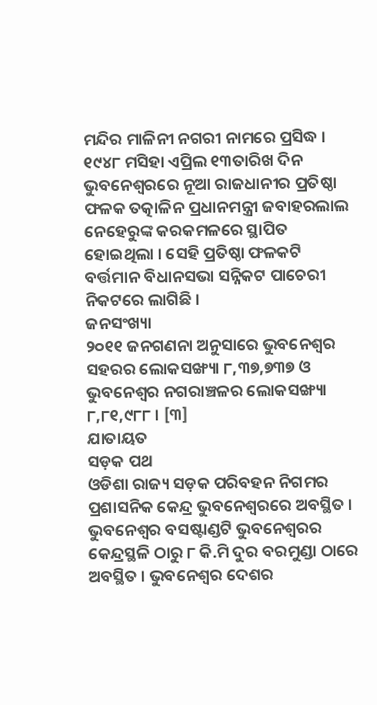ମନ୍ଦିର ମାଳିନୀ ନଗରୀ ନାମରେ ପ୍ରସିଦ୍ଧ ।
୧୯୪୮ ମସିହା ଏପ୍ରିଲ ୧୩ତାରିଖ ଦିନ ଭୁବନେଶ୍ୱରରେ ନୂଆ ରାଜଧାନୀର ପ୍ରତିଷ୍ଠା ଫଳକ ତତ୍କାଳିନ ପ୍ରଧାନମନ୍ତ୍ରୀ ଜବାହରଲାଲ ନେହେରୁଙ୍କ କରକମଳରେ ସ୍ଥାପିତ ହୋଇଥିଲା । ସେହି ପ୍ରତିଷ୍ଠା ଫଳକଟି ବର୍ତ୍ତମାନ ବିଧାନସଭା ସନ୍ନିକଟ ପାଚେରୀ ନିକଟରେ ଲାଗିଛି ।
ଜନସଂଖ୍ୟା
୨୦୧୧ ଜନଗଣନା ଅନୁସାରେ ଭୁବନେଶ୍ୱର ସହରର ଲୋକସଙ୍ଖ୍ୟା ୮,୩୭,୭୩୭ ଓ ଭୁବନେଶ୍ୱର ନଗରାଞ୍ଚଳର ଲୋକସଙ୍ଖ୍ୟା ୮,୮୧,୯୮୮ । [୩]
ଯାତାୟତ
ସଡ଼କ ପଥ
ଓଡିଶା ରାଜ୍ୟ ସଡ଼କ ପରିବହନ ନିଗମର ପ୍ରଶାସନିକ କେନ୍ଦ୍ର ଭୁବନେଶ୍ୱରରେ ଅବସ୍ଥିତ । ଭୁବନେଶ୍ୱର ବସଷ୍ଟାଣ୍ଡଟି ଭୁବନେଶ୍ୱରର କେନ୍ଦ୍ରସ୍ଥଳି ଠାରୁ ୮ କି.ମି ଦୁର ବରମୁଣ୍ଡା ଠାରେ ଅବସ୍ଥିତ । ଭୁବନେଶ୍ୱର ଦେଶର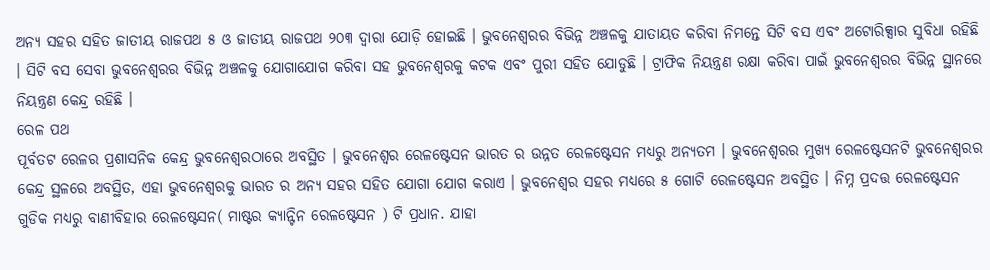ଅନ୍ୟ ସହର ସହିତ ଜାତୀୟ ରାଜପଥ ୫ ଓ ଜାତୀୟ ରାଜପଥ ୨୦୩ ଦ୍ଵାରା ଯୋଡ଼ି ହୋଇଛି । ଭୁବନେଶ୍ୱରର ବିଭିନ୍ନ ଅଞ୍ଚଳକୁ ଯାତାୟତ କରିବା ନିମନ୍ତେ ସିଟି ବସ ଏବଂ ଅଟୋରିକ୍ସାର ସୁବିଧା ରହିଛି । ସିଟି ବସ ସେବା ଭୁବନେଶ୍ୱରର ବିଭିନ୍ନ ଅଞ୍ଚଳକୁ ଯୋଗାଯୋଗ କରିବା ସହ ଭୁବନେଶ୍ୱରକୁ କଟକ ଏବଂ ପୁରୀ ସହିତ ଯୋଡୁଛି । ଟ୍ରାଫିକ ନିୟନ୍ତ୍ରଣ ରକ୍ଷା କରିବା ପାଇଁ ଭୁବନେଶ୍ୱରର ବିଭିନ୍ନ ସ୍ଥାନରେ ନିୟନ୍ତ୍ରଣ କେନ୍ଦ୍ର ରହିଛି ।
ରେଳ ପଥ
ପୂର୍ବତଟ ରେଳର ପ୍ରଶାସନିକ କେନ୍ଦ୍ର ଭୁବନେଶ୍ୱରଠାରେ ଅବସ୍ଥିତ । ଭୁବନେଶ୍ୱର ରେଳଷ୍ଟେସନ ଭାରତ ର ଉନ୍ନତ ରେଳଷ୍ଟେସନ ମଧ୍ୟରୁ ଅନ୍ୟତମ । ଭୁବନେଶ୍ୱରର ମୁଖ୍ୟ ରେଳଷ୍ଟେସନଟି ଭୁବନେଶ୍ୱରର କେନ୍ଦ୍ର ସ୍ଥଳରେ ଅବସ୍ଥିତ, ଏହା ଭୁବନେଶ୍ୱରକୁ ଭାରତ ର ଅନ୍ୟ ସହର ସହିତ ଯୋଗା ଯୋଗ କରାଏ । ଭୁବନେଶ୍ୱର ସହର ମଧ୍ୟରେ ୫ ଗୋଟି ରେଳଷ୍ଟେସନ ଅବସ୍ଥିତ । ନିମ୍ନ ପ୍ରଦତ୍ତ ରେଳଷ୍ଟେସନ ଗୁଡିକ ମଧ୍ୟରୁ ବାଣୀବିହାର ରେଳଷ୍ଟେସନ( ମାଷ୍ଟର କ୍ୟାନ୍ଟିନ ରେଳଷ୍ଟେସନ ) ଟି ପ୍ରଧାନ. ଯାହା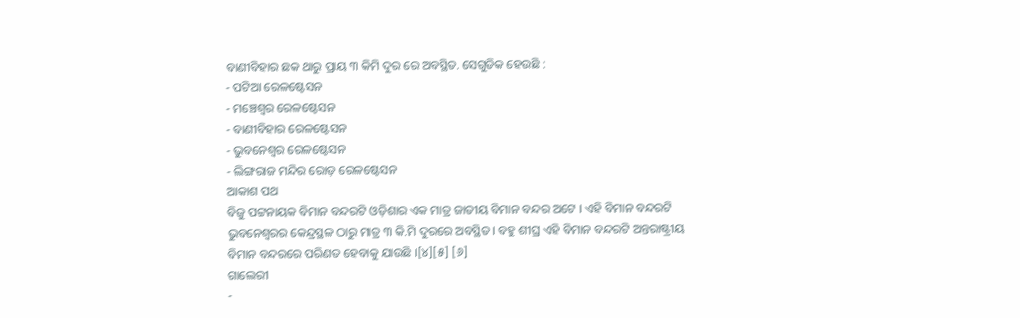ବାଣୀବିହାର ଛକ ଥାରୁ ପ୍ରାୟ ୩ କିମି ଦୁର ରେ ଅବସ୍ଥିତ. ସେଗୁଡିକ ହେଉଛି :
- ପଟିଆ ରେଳଷ୍ଟେସନ
- ମଞ୍ଚେଶ୍ଵର ରେଳଷ୍ଟେସନ
- ବାଣୀବିହାର ରେଳଷ୍ଟେସନ
- ଭୁବନେଶ୍ୱର ରେଳଷ୍ଟେସନ
- ଲିଙ୍ଗରାଜ ମନ୍ଦିର ରୋଡ଼ ରେଳଷ୍ଟେସନ
ଆକାଶ ପଥ
ବିଜୁ ପଟ୍ଟନାୟକ ବିମାନ ବନ୍ଦରଟି ଓଡ଼ିଶାର ଏକ ମାତ୍ର ଜାତୀୟ ବିମାନ ବନ୍ଦର ଅଟେ । ଏହି ବିମାନ ବନ୍ଦରଟି ଭୁବନେଶ୍ୱରର କେନ୍ଦ୍ରସ୍ଥଳ ଠାରୁ ମାତ୍ର ୩ କି.ମି ଦୁରରେ ଅବସ୍ଥିତ । ବହୁ ଶୀଘ୍ର ଏହି ବିମାନ ବନ୍ଦରଟି ଅନ୍ତରାଷ୍ଟ୍ରୀୟ ବିମାନ ବନ୍ଦରରେ ପରିଣତ ହେବାକୁ ଯାଉଛି ।[୪][୫] [୬]
ଗାଲେରୀ
-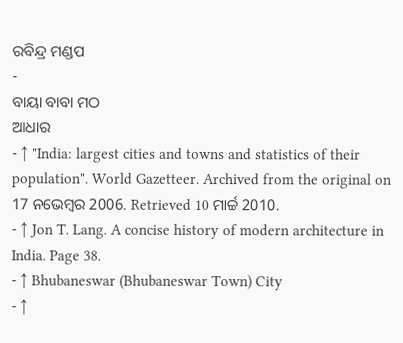ରବିନ୍ଦ୍ର ମଣ୍ଡପ
-
ବାୟା ବାବା ମଠ
ଆଧାର
- ↑ "India: largest cities and towns and statistics of their population". World Gazetteer. Archived from the original on 17 ନଭେମ୍ବର 2006. Retrieved 10 ମାର୍ଚ୍ଚ 2010.
- ↑ Jon T. Lang. A concise history of modern architecture in India. Page 38.
- ↑ Bhubaneswar (Bhubaneswar Town) City
- ↑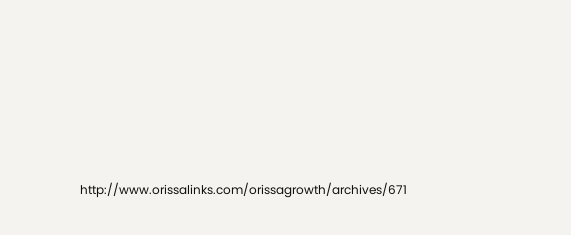http://www.orissalinks.com/orissagrowth/archives/671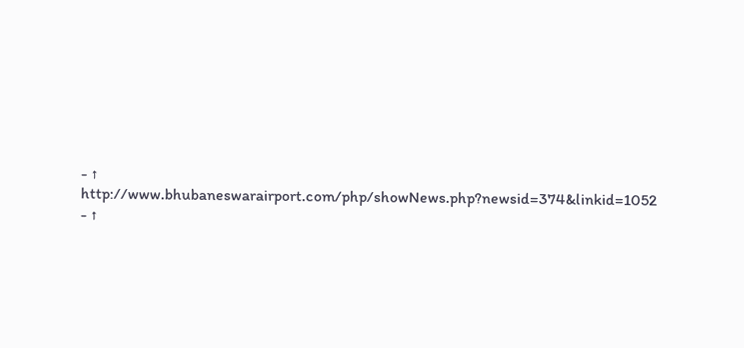- ↑ http://www.bhubaneswarairport.com/php/showNews.php?newsid=374&linkid=1052
- ↑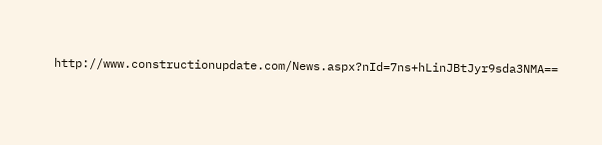http://www.constructionupdate.com/News.aspx?nId=7ns+hLinJBtJyr9sda3NMA==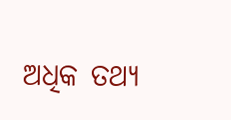ଅଧିକ ତଥ୍ୟ